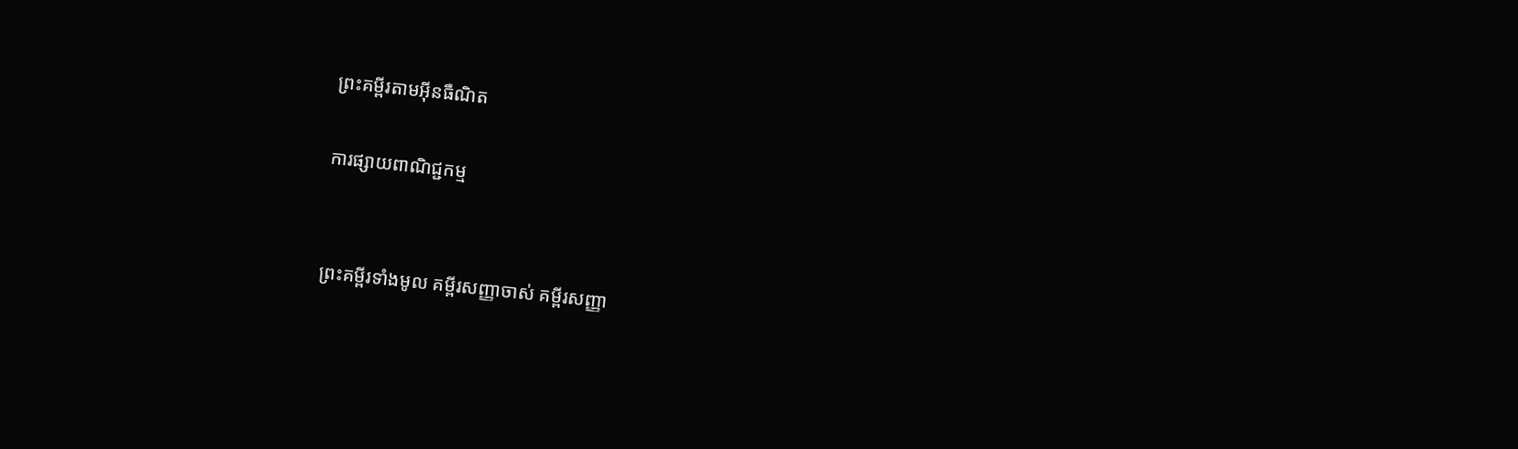ព្រះគម្ពីរតាមអ៊ីនធឺណិត

ការផ្សាយពាណិជ្ជកម្ម


ព្រះគម្ពីរទាំងមូល គម្ពីរសញ្ញាចាស់ គម្ពីរសញ្ញា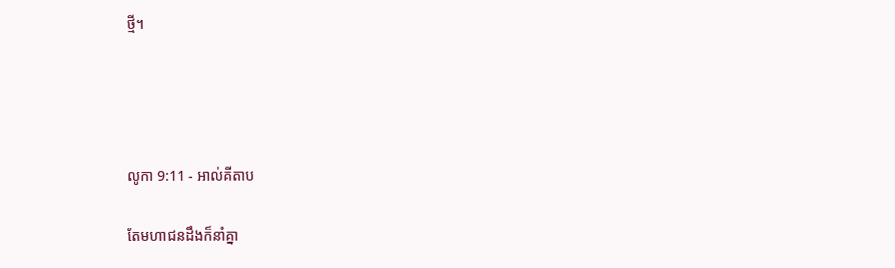ថ្មី។




លូកា 9:11 - អាល់គីតាប

តែមហា‌ជនដឹងក៏នាំគ្នា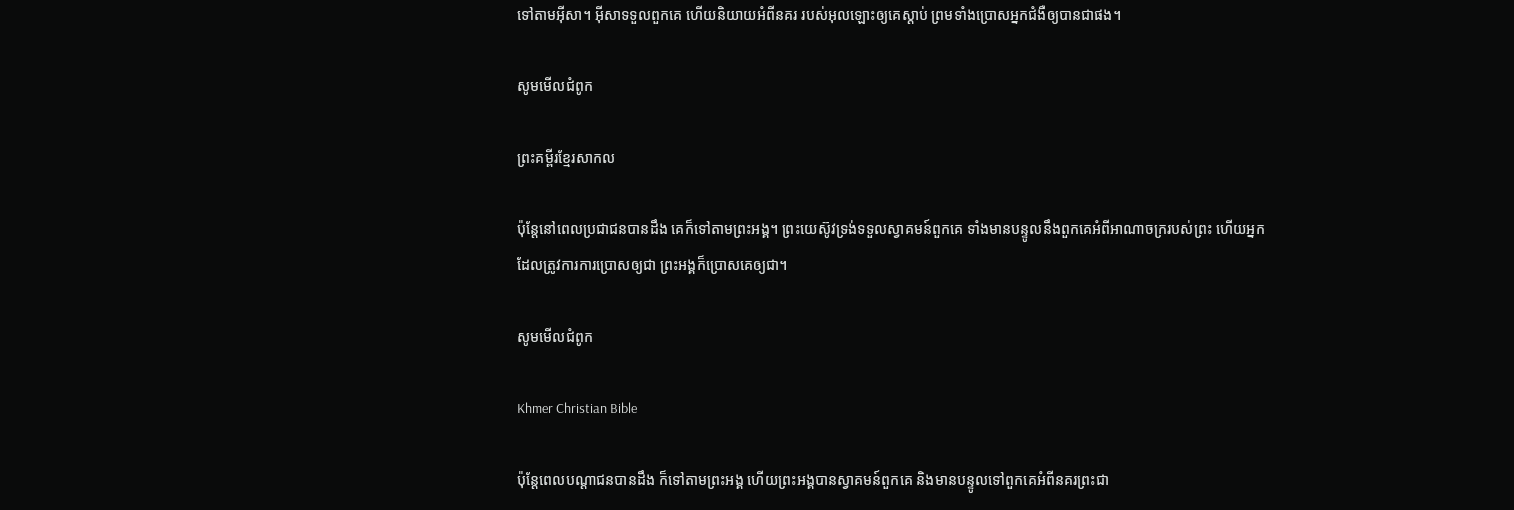ទៅតាមអ៊ីសា។ អ៊ីសាទទួលពួកគេ ហើយនិយាយអំពីនគរ របស់អុលឡោះឲ្យគេស្ដាប់ ព្រមទាំងប្រោសអ្នកជំងឺឲ្យបានជាផង។

សូមមើលជំពូក

ព្រះគម្ពីរខ្មែរសាកល

ប៉ុន្តែនៅពេលប្រជាជនបានដឹង គេក៏ទៅតាមព្រះអង្គ។ ព្រះយេស៊ូវទ្រង់ទទួលស្វាគមន៍ពួកគេ ទាំងមានបន្ទូលនឹងពួកគេអំពីអាណាចក្ររបស់ព្រះ ហើយអ្នកដែលត្រូវការការប្រោសឲ្យជា ព្រះអង្គក៏ប្រោសគេឲ្យជា។

សូមមើលជំពូក

Khmer Christian Bible

ប៉ុន្ដែពេលបណ្ដាជនបានដឹង ក៏ទៅតាមព្រះអង្គ ហើយព្រះអង្គបានស្វាគមន៍ពួកគេ និងមានបន្ទូលទៅពួកគេអំពីនគរព្រះជា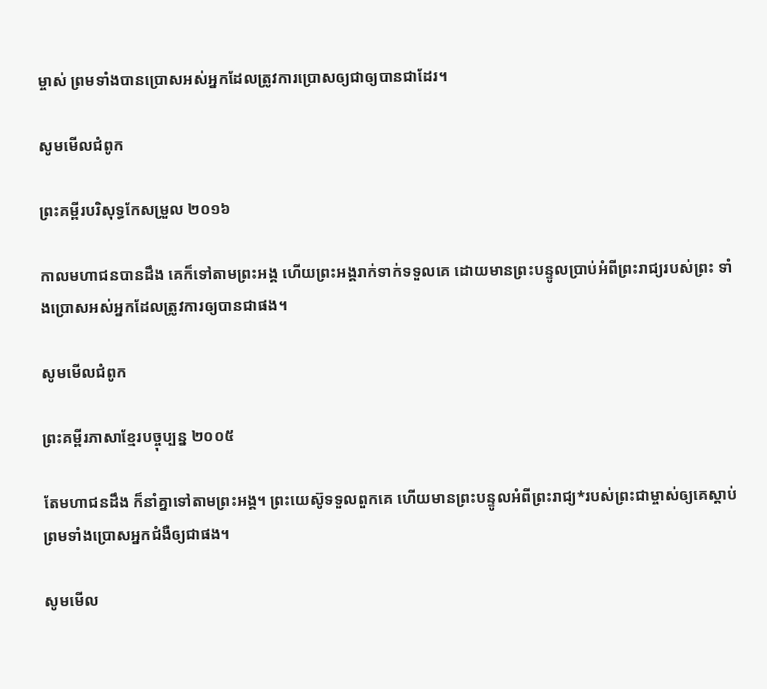ម្ចាស់ ព្រមទាំងបានប្រោសអស់អ្នកដែលត្រូវការប្រោសឲ្យជាឲ្យបានជាដែរ។

សូមមើលជំពូក

ព្រះគម្ពីរបរិសុទ្ធកែសម្រួល ២០១៦

កាលមហា‌ជនបានដឹង គេក៏ទៅតាមព្រះ‌អង្គ ហើយព្រះ‌អង្គរាក់ទាក់ទទួលគេ ដោយមានព្រះ‌បន្ទូលប្រាប់អំពីព្រះរាជ្យរបស់ព្រះ ទាំងប្រោសអស់អ្នកដែលត្រូវការឲ្យបានជាផង។

សូមមើលជំពូក

ព្រះគម្ពីរភាសាខ្មែរបច្ចុប្បន្ន ២០០៥

តែមហា‌ជនដឹង ក៏នាំគ្នាទៅតាមព្រះអង្គ។ ព្រះ‌យេស៊ូទទួលពួកគេ ហើយមានព្រះ‌បន្ទូលអំពីព្រះ‌រាជ្យ*របស់ព្រះ‌ជាម្ចាស់ឲ្យគេស្ដាប់ ព្រមទាំងប្រោសអ្នកជំងឺឲ្យជាផង។

សូមមើល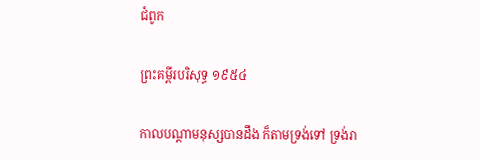ជំពូក

ព្រះគម្ពីរបរិសុទ្ធ ១៩៥៤

កាលបណ្តាមនុស្សបានដឹង ក៏តាមទ្រង់ទៅ ទ្រង់រា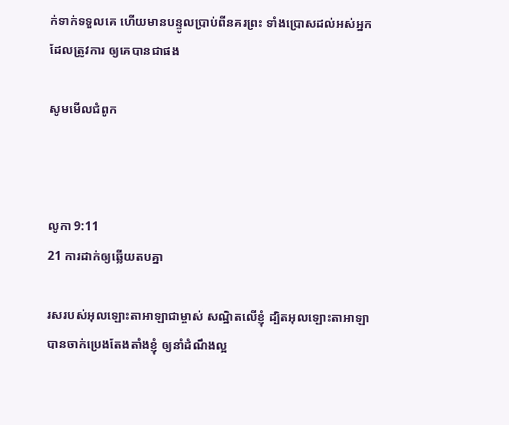ក់‌ទាក់ទទួលគេ ហើយមានបន្ទូលប្រាប់ពីនគរព្រះ ទាំងប្រោសដល់អស់អ្នកដែលត្រូវការ ឲ្យគេបានជាផង

សូមមើលជំពូក



លូកា 9:11
21 ការដាក់ឲ្យឆ្លើយតបគ្នា

រសរបស់អុលឡោះ‌តាអាឡាជាម្ចាស់ សណ្ឋិតលើខ្ញុំ ដ្បិតអុលឡោះ‌តាអាឡាបានចាក់ប្រេងតែង‌តាំងខ្ញុំ ឲ្យនាំដំណឹង‌ល្អ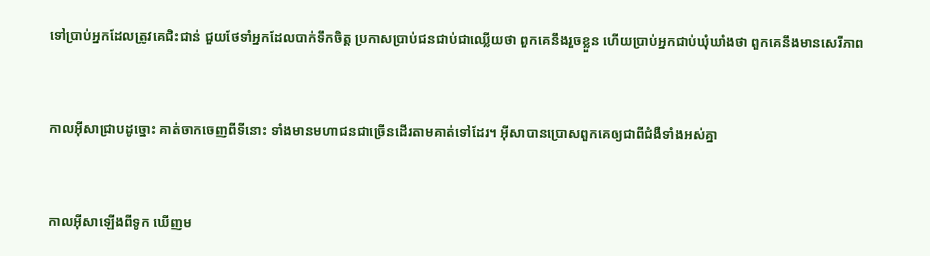ទៅប្រាប់អ្នកដែលត្រូវគេជិះ‌ជាន់ ជួយថែទាំអ្នកដែលបាក់ទឹកចិត្ត ប្រកាសប្រាប់ជនជាប់ជាឈ្លើយថា ពួកគេនឹងរួចខ្លួន ហើយប្រាប់អ្នកជាប់ឃុំ‌ឃាំងថា ពួកគេនឹងមានសេរី‌ភាព


កាលអ៊ីសាជ្រាបដូច្នោះ គាត់ចាកចេញពីទីនោះ ទាំងមានមហា‌ជនជាច្រើនដើរតាមគាត់ទៅដែរ។ អ៊ីសាបានប្រោសពួកគេឲ្យជាពីជំងឺទាំងអស់គ្នា


កាលអ៊ីសាឡើងពីទូក ឃើញម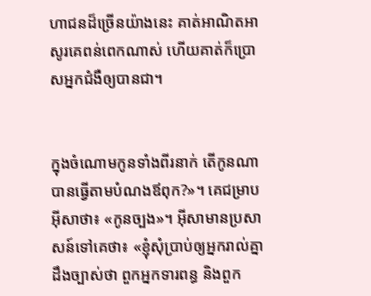ហា‌ជនដ៏ច្រើនយ៉ាងនេះ គាត់អាណិត‌អាសូរគេពន់ពេកណាស់ ហើយគាត់ក៏ប្រោសអ្នកជំងឺឲ្យបានជា។


ក្នុងចំណោមកូនទាំងពីរនាក់ តើកូនណាបានធ្វើតាមបំណងឪពុក?»។ គេជម្រាបអ៊ីសាថា៖ «កូនច្បង»។ អ៊ីសាមានប្រសាសន៍ទៅគេថា៖ «ខ្ញុំសុំប្រាប់ឲ្យអ្នករាល់គ្នាដឹងច្បាស់ថា ពួកអ្នកទារពន្ធ និងពួក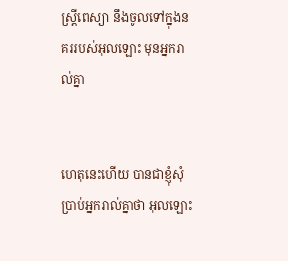ស្ដ្រីពេស្យា នឹងចូលទៅក្នុងនគររបស់អុលឡោះ មុនអ្នករាល់គ្នា


ហេតុនេះហើយ បានជាខ្ញុំសុំប្រាប់អ្នករាល់គ្នាថា អុលឡោះ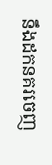នឹងដកនគរចេញ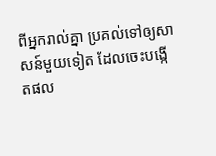ពីអ្នករាល់គ្នា ប្រគល់ទៅឲ្យសាសន៍មួយទៀត ដែលចេះបង្កើតផល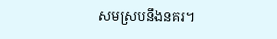សមស្របនឹងនគរ។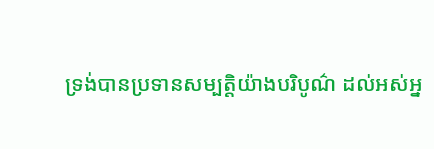ទ្រង់បានប្រទានសម្បត្តិយ៉ាងបរិបូណ៌ ដល់អស់អ្ន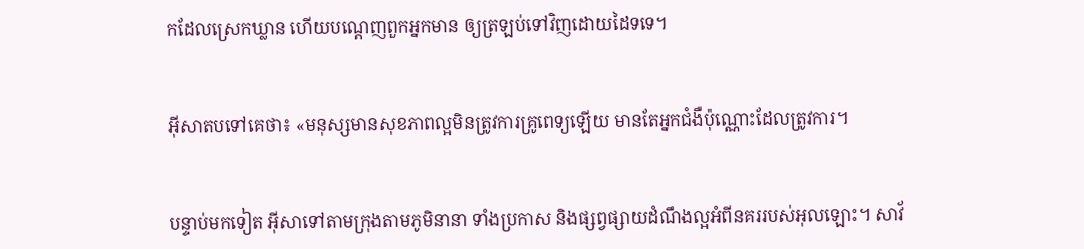កដែលស្រេកឃ្លាន ហើយបណ្ដេញពួកអ្នកមាន ឲ្យត្រឡប់ទៅវិញដោយដៃទទេ។


អ៊ីសាតបទៅគេថា៖ «មនុស្សមានសុខ‌ភាពល្អមិនត្រូវការគ្រូពេទ្យឡើយ មានតែអ្នកជំងឺប៉ុណ្ណោះដែលត្រូវការ។


បន្ទាប់មកទៀត អ៊ីសាទៅតាមក្រុងតាមភូមិនានា ទាំងប្រកាស និងផ្សព្វ‌ផ្សាយដំណឹង‌ល្អអំពីនគររបស់អុលឡោះ។ សាវ័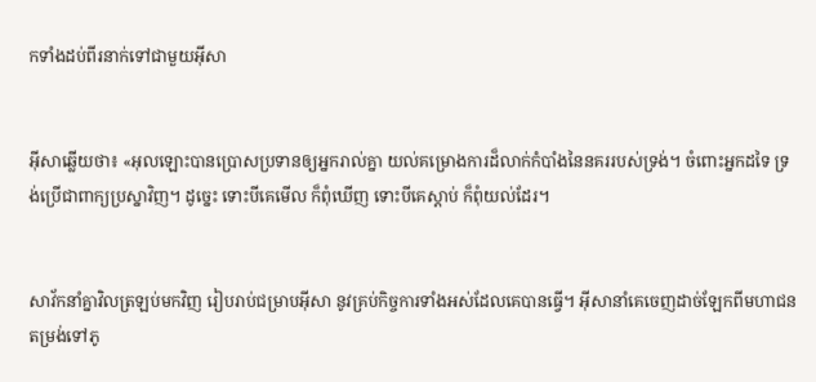កទាំងដប់‌ពីរនាក់ទៅជាមួយអ៊ីសា


អ៊ីសាឆ្លើយថា៖ «អុលឡោះបានប្រោសប្រទានឲ្យអ្នករាល់គ្នា យល់គម្រោង‌ការដ៏លាក់កំបាំងនៃនគររបស់ទ្រង់។ ចំពោះអ្នកដទៃ ទ្រង់ប្រើជាពាក្យប្រស្នាវិញ។ ដូច្នេះ ទោះបីគេមើល ក៏ពុំឃើញ ទោះបីគេស្ដាប់ ក៏ពុំយល់ដែរ។


សាវ័កនាំគ្នាវិលត្រឡប់មកវិញ រៀបរាប់ជម្រាបអ៊ីសា នូវគ្រប់កិច្ចការទាំងអស់ដែលគេបានធ្វើ។ អ៊ីសានាំគេចេញដាច់ឡែកពីមហា‌ជន តម្រង់ទៅភូ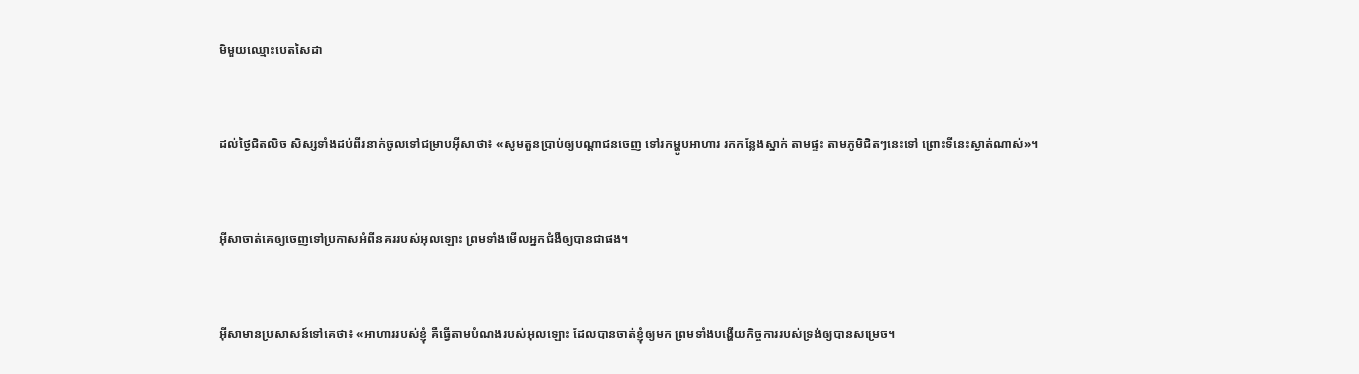មិមួយឈ្មោះបេតសៃ‌ដា


ដល់ថ្ងៃជិតលិច សិស្សទាំងដប់‌ពីរនាក់ចូលទៅជម្រាបអ៊ីសាថា៖ «សូមតួនប្រាប់ឲ្យបណ្ដា‌ជនចេញ ទៅរកម្ហូបអាហារ រកកន្លែងស្នាក់ តាមផ្ទះ តាមភូមិជិតៗនេះទៅ ព្រោះទីនេះស្ងាត់ណាស់»។


អ៊ីសាចាត់គេឲ្យចេញទៅប្រកាសអំពីនគររបស់អុលឡោះ ព្រមទាំងមើលអ្នកជំងឺឲ្យបានជាផង។


អ៊ីសាមានប្រសាសន៍ទៅគេថា៖ «អាហាររបស់ខ្ញុំ គឺធ្វើតាមបំណងរបស់អុលឡោះ ដែលបានចាត់ខ្ញុំឲ្យមក ព្រមទាំងបង្ហើយកិច្ចការរបស់ទ្រង់ឲ្យបានសម្រេច។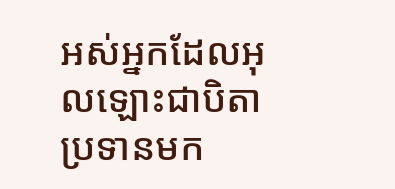អស់អ្នកដែលអុលឡោះជាបិតាប្រទានមក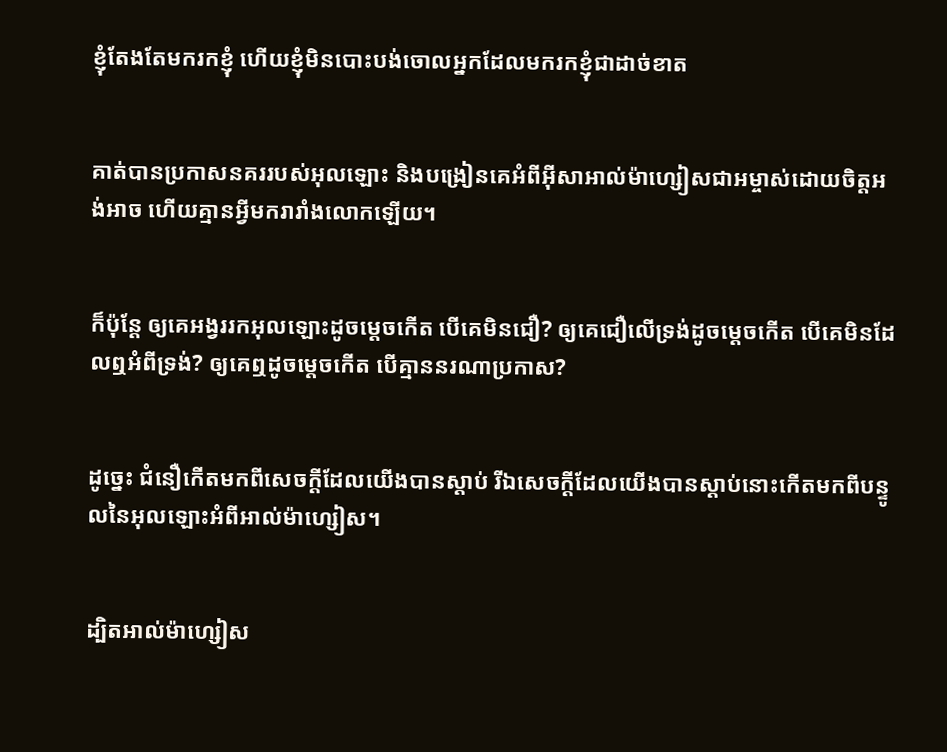ខ្ញុំតែងតែមករកខ្ញុំ ហើយខ្ញុំមិនបោះបង់ចោលអ្នកដែលមករកខ្ញុំជាដាច់ខាត


គាត់បានប្រកាសនគររបស់អុលឡោះ និងបង្រៀនគេអំពីអ៊ីសា‌អាល់ម៉ា‌ហ្សៀសជាអម្ចាស់ដោយចិត្ដអង់‌អាច ហើយគ្មានអ្វីមករា‌រាំងលោកឡើយ។


ក៏ប៉ុន្ដែ ឲ្យគេអង្វររកអុលឡោះដូចម្ដេចកើត បើគេមិនជឿ? ឲ្យគេជឿលើទ្រង់ដូចម្ដេចកើត បើគេមិនដែលឮអំពីទ្រង់? ឲ្យគេឮដូចម្ដេចកើត បើគ្មាននរណាប្រកាស?


ដូច្នេះ ជំនឿកើតមកពីសេចក្ដីដែលយើងបានស្ដាប់ រីឯសេចក្ដីដែលយើងបានស្ដាប់នោះកើតមកពីបន្ទូលនៃអុលឡោះអំពីអាល់ម៉ា‌ហ្សៀស។


ដ្បិតអាល់ម៉ា‌ហ្សៀស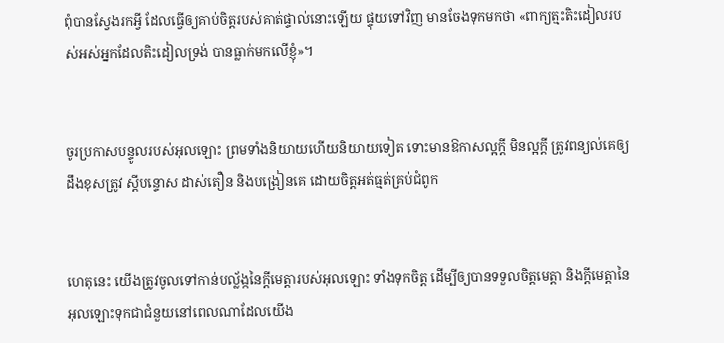ពុំបានស្វែងរកអ្វី ដែលធ្វើឲ្យគាប់ចិត្តរបស់គាត់ផ្ទាល់នោះឡើយ ផ្ទុយទៅវិញ មានចែងទុកមកថា «ពាក្យត្មះ‌តិះ‌ដៀលរបស់អស់អ្នកដែលតិះ‌ដៀលទ្រង់ បានធ្លាក់មកលើខ្ញុំ»។


ចូរប្រកាសបន្ទូលរបស់អុលឡោះ ព្រមទាំងនិយាយហើយនិយាយទៀត ទោះមានឱកាសល្អក្ដី មិនល្អក្ដី ត្រូវពន្យល់គេឲ្យដឹងខុសត្រូវ ស្ដីបន្ទោស ដាស់‌តឿន និងបង្រៀនគេ ដោយចិត្ដអត់‌ធ្មត់គ្រប់ជំពូក


ហេតុនេះ យើងត្រូវចូលទៅកាន់បល្ល័ង្កនៃក្តីមេត្តារបស់អុលឡោះ ទាំងទុកចិត្ដ ដើម្បីឲ្យបានទទួលចិត្តមេត្ដា និងក្តីមេត្តានៃអុលឡោះទុកជាជំនួយនៅពេលណាដែលយើង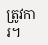ត្រូវការ។